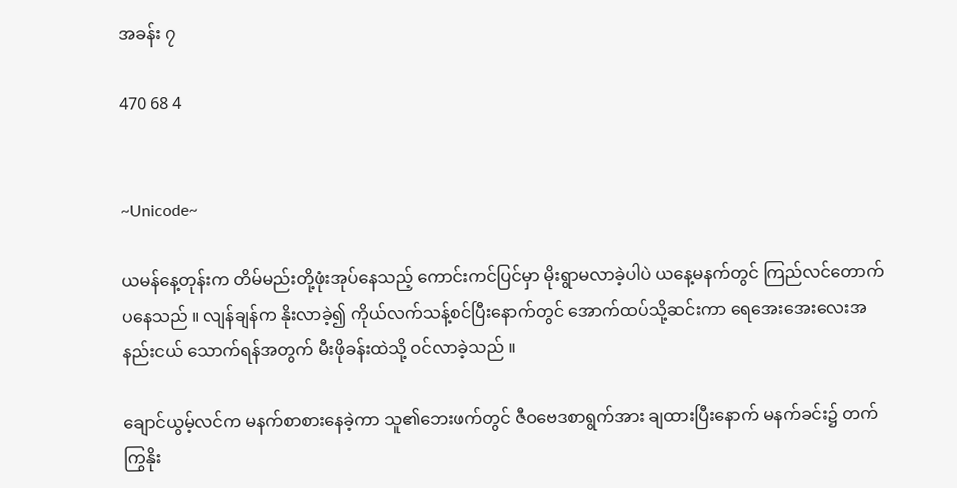အခန်း ၇

470 68 4


~Unicode~

ယမန်နေ့တုန်းက တိမ်မည်းတို့ဖုံးအုပ်နေသည့် ကောင်းကင်ပြင်မှာ မိုးရွာမလာခဲ့ပါပဲ ယနေ့မနက်တွင် ကြည်လင်တောက်ပနေသည် ။ လျန်ချန်က နိုးလာခဲ့၍ ကိုယ်လက်သန့်စင်ပြီးနောက်တွင် အောက်ထပ်သို့ဆင်းကာ ရေအေးအေးလေးအနည်းငယ် သောက်ရန်အတွက် မီးဖိုခန်းထဲသို့ ဝင်လာခဲ့သည် ။

ချောင်ယွမ့်လင်က မနက်စာစားနေခဲ့ကာ သူ၏ဘေးဖက်တွင် ဇီဝဗေဒစာရွက်အား ချထားပြီးနောက် မနက်ခင်း၌ တက်ကြွနိုး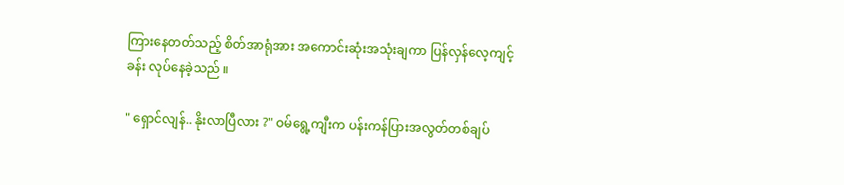ကြားနေတတ်သည့် စိတ်အာရုံအား အကောင်းဆုံးအသုံးချကာ ပြန်လှန်လေ့ကျင့်ခန်း လုပ်နေခဲ့သည် ။

" ရှောင်လျန်.. နိုးလာပြီလား ?" ဝမ်ရွေ့ကျီးက ပန်းကန်ပြားအလွတ်တစ်ချပ်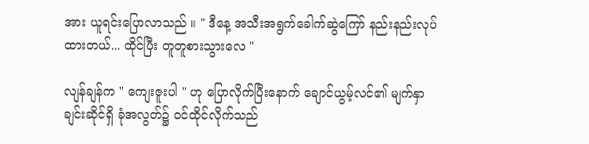အား ယူရင်းပြောလာသည် ။ " ဒီနေ့ အသီးအရွက်ခေါက်ဆွဲကြော် နည်းနည်းလုပ်ထားတယ်... ထိုင်ပြီး တူတူစားသွားလေ "

လျန်ချန်က " ကျေးဇူးပါ " ဟု ပြောလိုက်ပြီး‌နောက် ချောင်ယွမ့်လင်၏ မျက်နှာချင်းဆိုင်ရှိ ခုံအလွတ်၌ ဝင်ထိုင်လိုက်သည်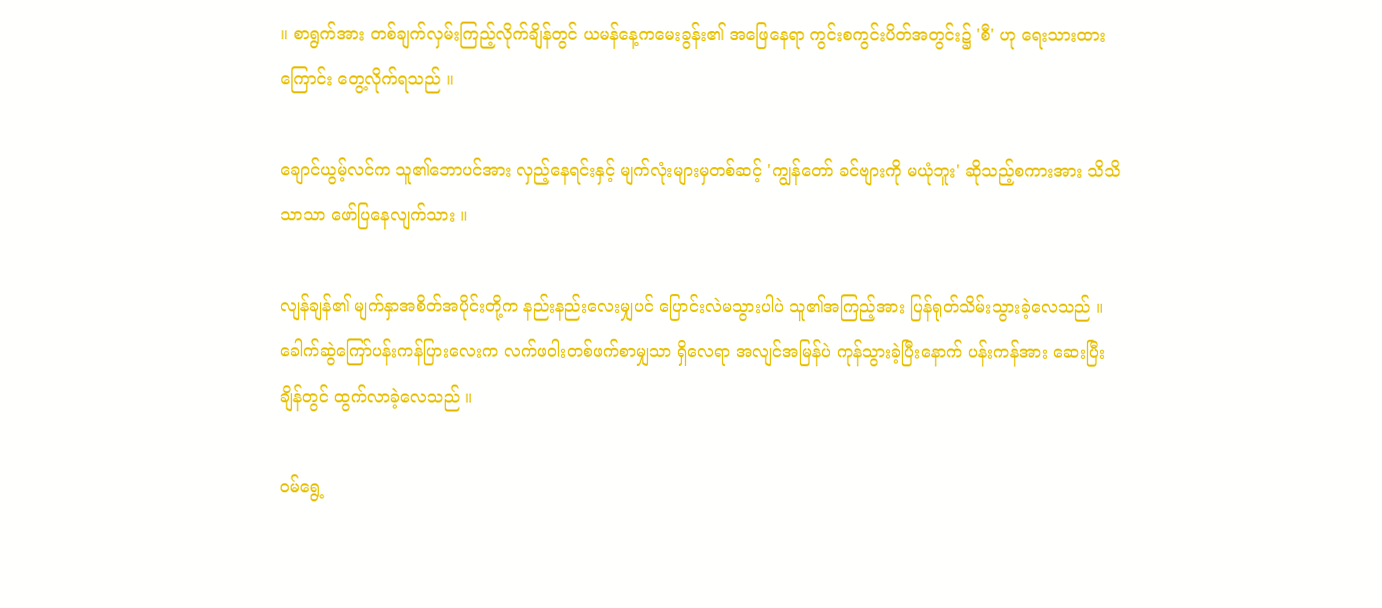။ စာရွက်အား တစ်ချက်လှမ်းကြည့်လိုက်ချိန်တွင် ယမန်နေ့ကမေးခွန်း၏ အဖြေနေရာ ကွင်းစကွင်းပိတ်အတွင်း၌ 'စီ' ဟု ရေးသားထားကြောင်း တွေ့လိုက်ရသည် ။

ချောင်ယွမ့်လင်က သူ၏ဘောပင်အား လှည့်နေရင်းနှင့် မျက်လုံးများမှတစ်ဆင့် 'ကျွန်တော် ခင်ဗျားကို မယုံဘူး' ဆိုသည့်စကားအား သိသိသာသာ ဖော်ပြနေလျက်သား ။

လျန်ချန်၏ မျက်နှာအစိတ်အပိုင်းတို့က နည်းနည်းလေးမျှပင် ပြောင်းလဲမသွားပါပဲ သူ၏အကြည့်အား ပြန်ရုတ်သိမ်းသွားခဲ့လေသည် ။ ခေါက်ဆွဲကြော်ပန်းကန်ပြားလေးက လက်ဖဝါးတစ်ဖက်စာမျှသာ ရှိလေရာ အလျင်အမြန်ပဲ ကုန်သွားခဲ့ပြီးနောက် ပန်းကန်အား ဆေးပြီးချိန်တွင် ထွက်လာခဲ့လေသည် ။

ဝမ်ရွေ့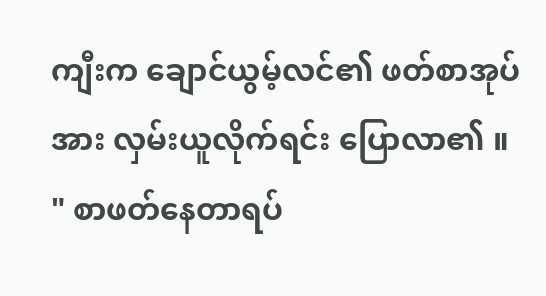ကျီးက ချောင်ယွမ့်လင်၏ ဖတ်စာအုပ်အား လှမ်းယူလိုက်ရင်း ပြောလာ၏ ။ " စာဖတ်နေတာရပ်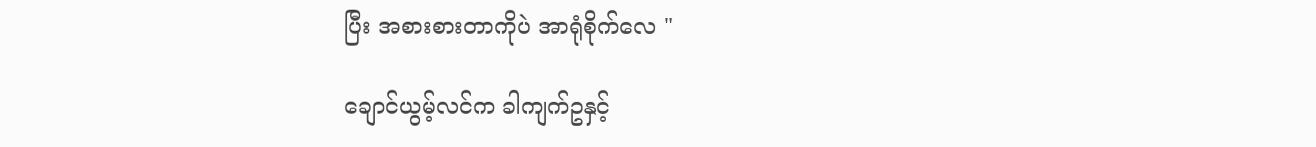ပြီး အစားစားတာကိုပဲ အာရုံစိုက်လေ "

ချောင်ယွမ့်လင်က ခါကျက်ဥနှင့်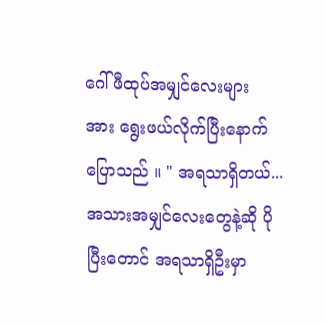ဂေါ်ဖီထုပ်အမျှင်လေးများအား ‌ရွေးဖယ်လိုက်ပြီးနောက် ပြောသည် ။ " အရသာရှိတယ်... အသားအမျှင်လေးတွေနဲ့ဆို ပိုပြီးတောင် အရသာရှိဦးမှာ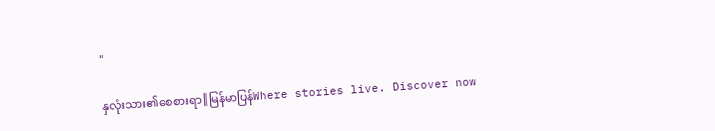"

နှလုံးသား၏စေစားရာ║မြန်မာပြန်Where stories live. Discover now